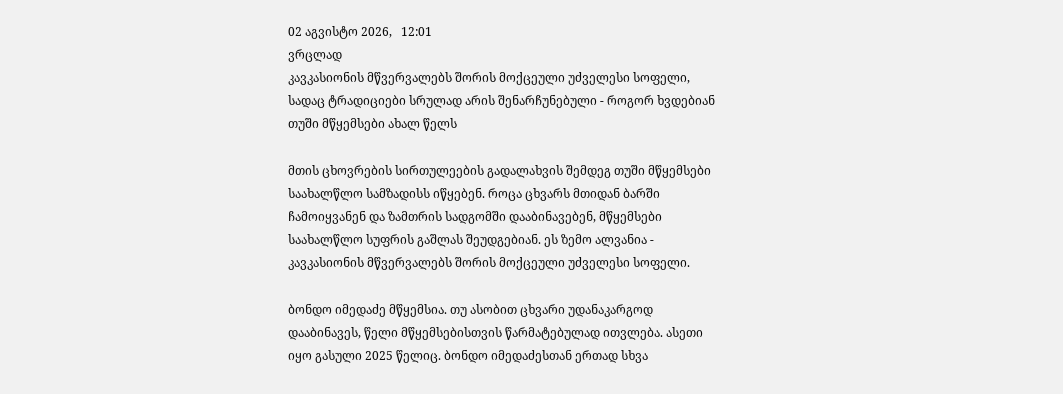02 აგვისტო 2026,   12:01
ვრცლად
კავკასიონის მწვერვალებს შორის მოქცეული უძველესი სოფელი, სადაც ტრადიციები სრულად არის შენარჩუნებული - როგორ ხვდებიან თუში მწყემსები ახალ წელს

მთის ცხოვრების სირთულეების გადალახვის შემდეგ თუში მწყემსები საახალწლო სამზადისს იწყებენ. როცა ცხვარს მთიდან ბარში ჩამოიყვანენ და ზამთრის სადგომში დააბინავებენ, მწყემსები საახალწლო სუფრის გაშლას შეუდგებიან. ეს ზემო ალვანია - კავკასიონის მწვერვალებს შორის მოქცეული უძველესი სოფელი.

ბონდო იმედაძე მწყემსია. თუ ასობით ცხვარი უდანაკარგოდ დააბინავეს, წელი მწყემსებისთვის წარმატებულად ითვლება. ასეთი იყო გასული 2025 წელიც. ბონდო იმედაძესთან ერთად სხვა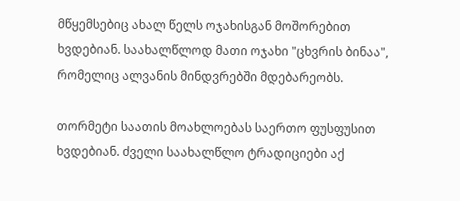მწყემსებიც ახალ წელს ოჯახისგან მოშორებით ხვდებიან. საახალწლოდ მათი ოჯახი "ცხვრის ბინაა", რომელიც ალვანის მინდვრებში მდებარეობს.

თორმეტი საათის მოახლოებას საერთო ფუსფუსით ხვდებიან. ძველი საახალწლო ტრადიციები აქ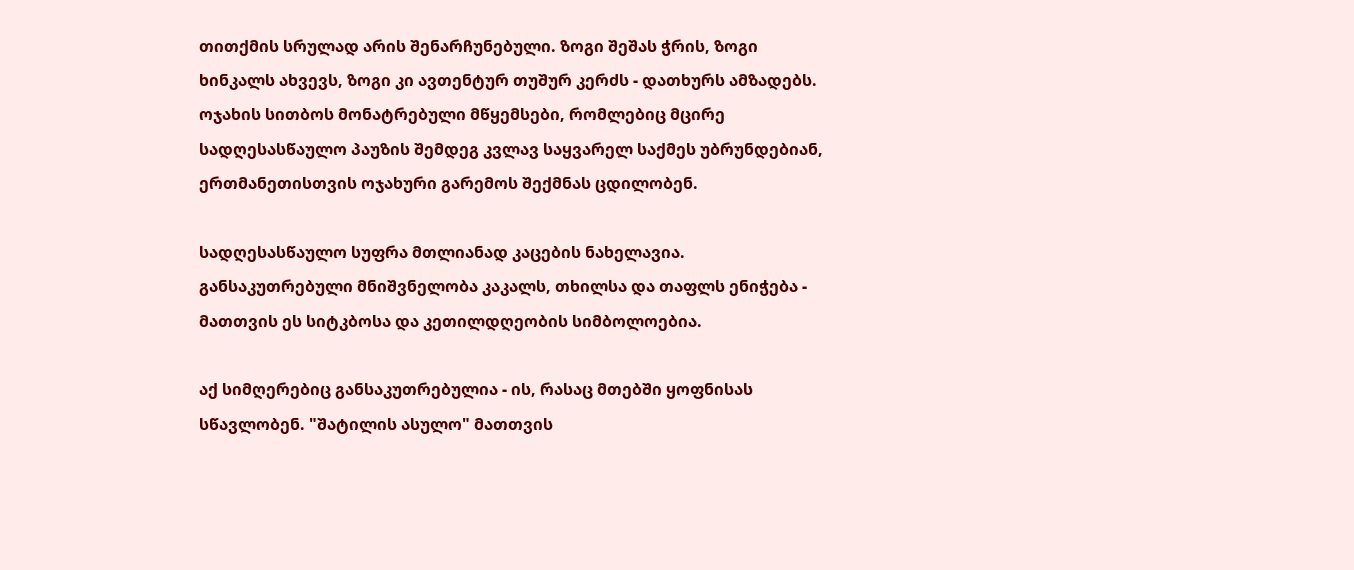თითქმის სრულად არის შენარჩუნებული. ზოგი შეშას ჭრის, ზოგი ხინკალს ახვევს, ზოგი კი ავთენტურ თუშურ კერძს - დათხურს ამზადებს. ოჯახის სითბოს მონატრებული მწყემსები, რომლებიც მცირე სადღესასწაულო პაუზის შემდეგ კვლავ საყვარელ საქმეს უბრუნდებიან, ერთმანეთისთვის ოჯახური გარემოს შექმნას ცდილობენ.

სადღესასწაულო სუფრა მთლიანად კაცების ნახელავია. განსაკუთრებული მნიშვნელობა კაკალს, თხილსა და თაფლს ენიჭება - მათთვის ეს სიტკბოსა და კეთილდღეობის სიმბოლოებია.

აქ სიმღერებიც განსაკუთრებულია - ის, რასაც მთებში ყოფნისას სწავლობენ. "შატილის ასულო" მათთვის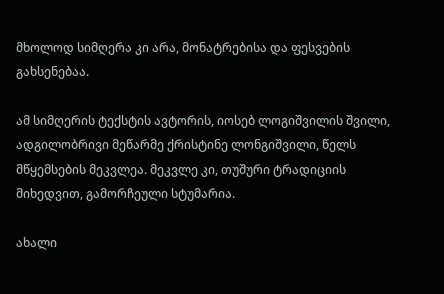მხოლოდ სიმღერა კი არა, მონატრებისა და ფესვების გახსენებაა.

ამ სიმღერის ტექსტის ავტორის, იოსებ ლოგიშვილის შვილი, ადგილობრივი მეწარმე ქრისტინე ლონგიშვილი, წელს მწყემსების მეკვლეა. მეკვლე კი, თუშური ტრადიციის მიხედვით, გამორჩეული სტუმარია.

ახალი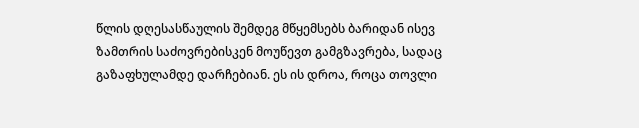წლის დღესასწაულის შემდეგ მწყემსებს ბარიდან ისევ ზამთრის საძოვრებისკენ მოუწევთ გამგზავრება, სადაც გაზაფხულამდე დარჩებიან. ეს ის დროა, როცა თოვლი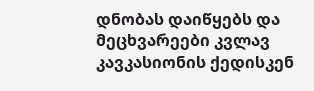დნობას დაიწყებს და მეცხვარეები კვლავ კავკასიონის ქედისკენ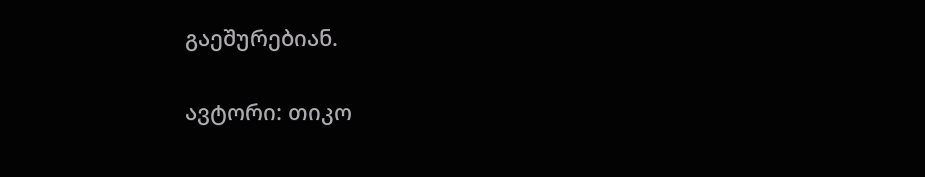გაეშურებიან.

ავტორი: თიკო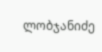ლობჯანიძე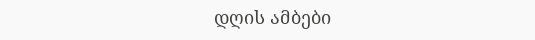დღის ამბები